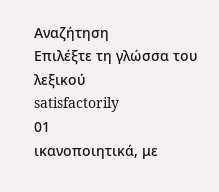Αναζήτηση
Επιλέξτε τη γλώσσα του λεξικού
satisfactorily
01
ικανοποιητικά, με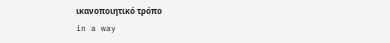ικανοποιητικό τρόπο
in a way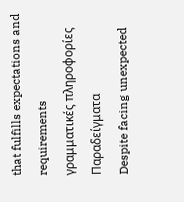that fulfills expectations and requirements
γραμματικές πληροφορίες
Παραδείγματα
Despite facing unexpected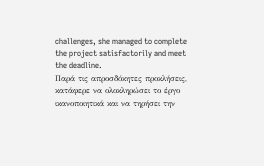challenges, she managed to complete the project satisfactorily and meet the deadline.
Παρά τις απροσδόκητες προκλήσεις, κατάφερε να ολοκληρώσει το έργο ικανοποιητικά και να τηρήσει την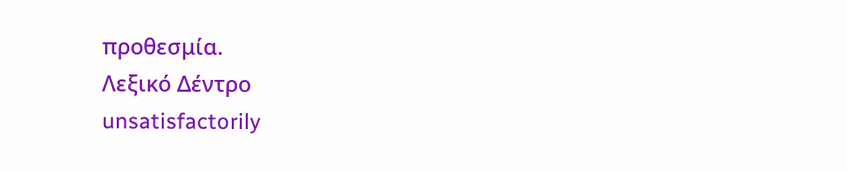προθεσμία.
Λεξικό Δέντρο
unsatisfactorily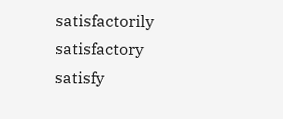satisfactorily
satisfactory
satisfy